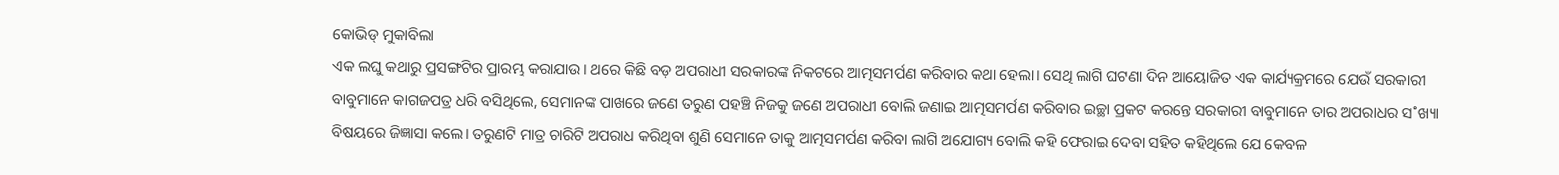କୋଭିଡ୍ ମୁକାବିଲା
ଏକ ଲଘୁ କଥାରୁ ପ୍ରସଙ୍ଗଟିର ପ୍ରାରମ୍ଭ କରାଯାଉ। ଥରେ କିଛି ବଡ଼ ଅପରାଧୀ ସରକାରଙ୍କ ନିକଟରେ ଆତ୍ମସମର୍ପଣ କରିବାର କଥା ହେଲା। ସେଥି ଲାଗି ଘଟଣା ଦିନ ଆୟୋଜିତ ଏକ କାର୍ଯ୍ୟକ୍ରମରେ ଯେଉଁ ସରକାରୀ ବାବୁମାନେ କାଗଜପତ୍ର ଧରି ବସିଥିଲେ, ସେମାନଙ୍କ ପାଖରେ ଜଣେ ତରୁଣ ପହଞ୍ଚି ନିଜକୁ ଜଣେ ଅପରାଧୀ ବୋଲି ଜଣାଇ ଆତ୍ମସମର୍ପଣ କରିବାର ଇଚ୍ଛା ପ୍ରକଟ କରନ୍ତେ ସରକାରୀ ବାବୁମାନେ ତାର ଅପରାଧର ସ˚ଖ୍ୟା ବିଷୟରେ ଜିଜ୍ଞାସା କଲେ। ତରୁଣଟି ମାତ୍ର ଚାରିଟି ଅପରାଧ କରିଥିବା ଶୁଣି ସେମାନେ ତାକୁ ଆତ୍ମସମର୍ପଣ କରିବା ଲାଗି ଅଯୋଗ୍ୟ ବୋଲି କହି ଫେରାଇ ଦେବା ସହିତ କହିଥିଲେ ଯେ କେବଳ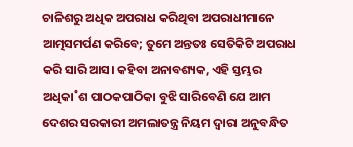ଚାଳିଶରୁ ଅଧିକ ଅପରାଧ କରିଥିବା ଅପରାଧୀମାନେ ଆତ୍ମସମର୍ପଣ କରିବେ; ତୁମେ ଅନ୍ତତଃ ସେତିକିଟି ଅପରାଧ କରି ସାରି ଆସ। କହିବା ଅନାବଶ୍ୟକ, ଏହି ସ୍ତମ୍ଭର ଅଧିକା˚ଶ ପାଠକପାଠିକା ବୁଝି ସାରିବେଣି ଯେ ଆମ ଦେଶର ସରକାରୀ ଅମଲାତନ୍ତ୍ର ନିୟମ ଦ୍ବାରା ଅନୁବନ୍ଧିତ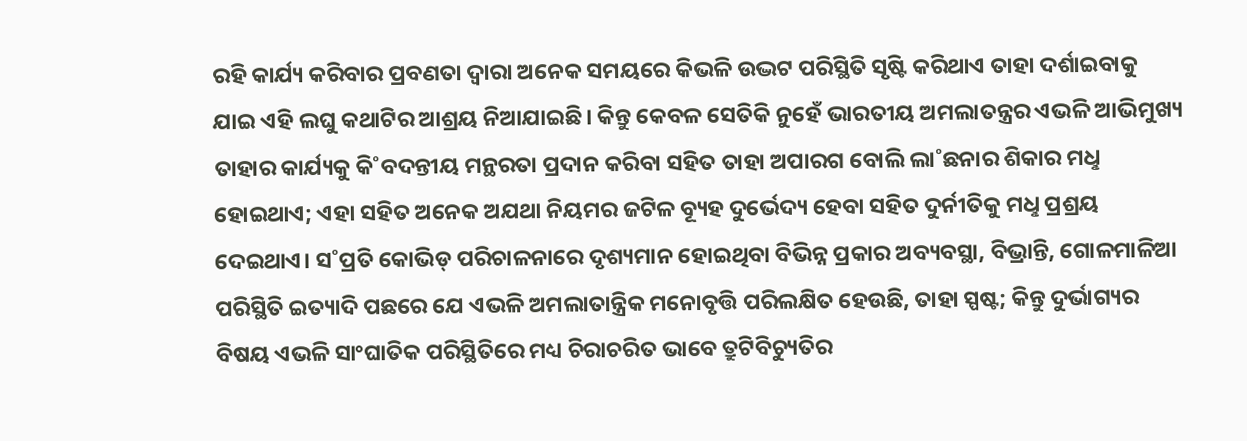ରହି କାର୍ଯ୍ୟ କରିବାର ପ୍ରବଣତା ଦ୍ବାରା ଅନେକ ସମୟରେ କିଭଳି ଉଦ୍ଭଟ ପରିସ୍ଥିତି ସୃଷ୍ଟି କରିଥାଏ ତାହା ଦର୍ଶାଇବାକୁ ଯାଇ ଏହି ଲଘୁ କଥାଟିର ଆଶ୍ରୟ ନିଆଯାଇଛି। କିନ୍ତୁ କେବଳ ସେତିକି ନୁହେଁ ଭାରତୀୟ ଅମଲାତନ୍ତ୍ରର ଏଭଳି ଆଭିମୁଖ୍ୟ ତାହାର କାର୍ଯ୍ୟକୁ କି˚ବଦନ୍ତୀୟ ମନ୍ଥରତା ପ୍ରଦାନ କରିବା ସହିତ ତାହା ଅପାରଗ ବୋଲି ଲା˚ଛନାର ଶିକାର ମଧୢ ହୋଇଥାଏ; ଏହା ସହିତ ଅନେକ ଅଯଥା ନିୟମର ଜଟିଳ ବ୍ୟୂହ ଦୁର୍ଭେଦ୍ୟ ହେବା ସହିତ ଦୁର୍ନୀତିକୁ ମଧୢ ପ୍ରଶ୍ରୟ ଦେଇଥାଏ। ସ˚ପ୍ରତି କୋଭିଡ୍ ପରିଚାଳନାରେ ଦୃଶ୍ୟମାନ ହୋଇଥିବା ବିଭିନ୍ନ ପ୍ରକାର ଅବ୍ୟବସ୍ଥା, ବିଭ୍ରାନ୍ତି, ଗୋଳମାଳିଆ ପରିସ୍ଥିତି ଇତ୍ୟାଦି ପଛରେ ଯେ ଏଭଳି ଅମଲାତାନ୍ତ୍ରିକ ମନୋବୃତ୍ତି ପରିଲକ୍ଷିତ ହେଉଛି, ତାହା ସ୍ପଷ୍ଟ; କିନ୍ତୁ ଦୁର୍ଭାଗ୍ୟର ବିଷୟ ଏଭଳି ସାଂଘାତିକ ପରିସ୍ଥିତିରେ ମଧ୍ୟ ଚିରାଚରିତ ଭାବେ ତ୍ରୁଟିବିଚ୍ୟୁତିର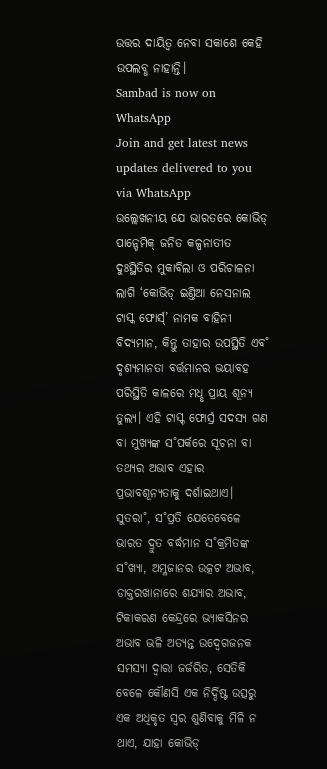ଉତ୍ତର ଦାୟିତ୍ବ ନେବା ସକାଶେ କେହି ଉପଲବ୍ଧ ନାହାନ୍ତି।
Sambad is now on WhatsApp
Join and get latest news updates delivered to you via WhatsApp
ଉଲ୍ଲେଖନୀୟ ଯେ ଭାରତରେ କୋଭିଡ୍ ପାନ୍ଡେମିକ୍ ଜନିତ କଳ୍ପନାତୀତ ଦୁଃସ୍ଥିତିର ମୁକାବିଲା ଓ ପରିଚାଳନା ଲାଗି ‘କୋଭିଡ୍ ଇଣ୍ତିଆ ନେସନାଲ ଟାସ୍କ ଫୋର୍ସ୍’ ନାମକ ବାହିନୀ ବିଦ୍ୟମାନ, କିନ୍ତୁ ତାହାର ଉପସ୍ଥିତି ଏବ˚ ଦୃଶ୍ୟମାନତା ବର୍ତ୍ତମାନର ଭୟାବହ ପରିସ୍ଥିତି କାଳରେ ମଧୢ ପ୍ରାୟ ଶୂନ୍ୟ ତୁଲ୍ୟ। ଏହି ଟାସ୍କ୍ ଫୋର୍ସ୍ର ସଦସ୍ୟ ଗଣ ବା ମୁଖ୍ୟଙ୍କ ସ˚ପର୍କରେ ସୂଚନା ବା ତଥ୍ୟର ଅଭାବ ଏହାର ପ୍ରଭାବଶୂନ୍ୟତାକୁ ଦର୍ଶାଇଥାଏ। ସୁତରା˚, ସ˚ପ୍ରତି ଯେତେବେଳେ ଭାରତ ଦ୍ରୁତ ବର୍ଦ୍ଧମାନ ସ˚କ୍ରମିତଙ୍କ ସ˚ଖ୍ୟା, ଅମ୍ଳଜାନର ଉତ୍କଟ ଅଭାବ, ଡାକ୍ତରଖାନାରେ ଶଯ୍ୟାର ଅଭାବ, ଟିକାକରଣ କେନ୍ଦ୍ରରେ ଭ୍ୟାକସିନର ଅଭାବ ଭଳି ଅତ୍ୟନ୍ତ ଉଦ୍ବେଗଜନକ ସମସ୍ୟା ଦ୍ବାରା ଜର୍ଜରିତ, ସେତିକି ବେଳେ କୌଣସି ଏକ ନିର୍ଦ୍ଦିଷ୍ଟ ଉତ୍ସରୁ ଏକ ଅଧିକୃତ ସ୍ବର ଶୁଣିବାକୁ ମିଳି ନ ଥାଏ, ଯାହା କୋଭିଡ୍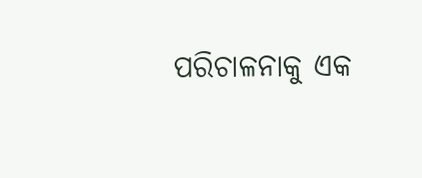ପରିଚାଳନାକୁ ଏକ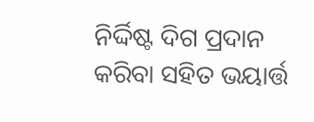ନିର୍ଦ୍ଦିଷ୍ଟ ଦିଗ ପ୍ରଦାନ କରିବା ସହିତ ଭୟାର୍ତ୍ତ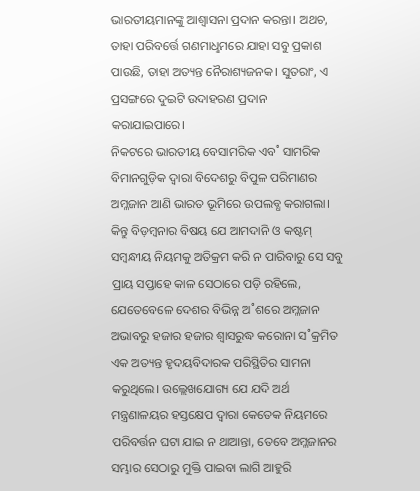ଭାରତୀୟମାନଙ୍କୁ ଆଶ୍ବାସନା ପ୍ରଦାନ କରନ୍ତା। ଅଥଚ, ତାହା ପରିବର୍ତ୍ତେ ଗଣମାଧୢମରେ ଯାହା ସବୁ ପ୍ରକାଶ ପାଉଛି, ତାହା ଅତ୍ୟନ୍ତ ନୈରାଶ୍ୟଜନକ। ସୁତରାଂ, ଏ ପ୍ରସଙ୍ଗରେ ଦୁଇଟି ଉଦାହରଣ ପ୍ରଦାନ କରାଯାଇପାରେ।
ନିକଟରେ ଭାରତୀୟ ବେସାମରିକ ଏବ˚ ସାମରିକ ବିମାନଗୁଡ଼ିକ ଦ୍ବାରା ବିଦେଶରୁ ବିପୁଳ ପରିମାଣର ଅମ୍ଳଜାନ ଆଣି ଭାରତ ଭୂମିରେ ଉପଲବ୍ଧ କରାଗଲା। କିନ୍ତୁ ବିଡ଼ମ୍ବନାର ବିଷୟ ଯେ ଆମଦାନି ଓ କଷ୍ଟମ୍ ସମ୍ବନ୍ଧୀୟ ନିୟମକୁ ଅତିକ୍ରମ କରି ନ ପାରିବାରୁ ସେ ସବୁ ପ୍ରାୟ ସପ୍ତାହେ କାଳ ସେଠାରେ ପଡ଼ି ରହିଲେ, ଯେତେବେଳେ ଦେଶର ବିଭିନ୍ନ ଅ˚ଶରେ ଅମ୍ଳଜାନ ଅଭାବରୁ ହଜାର ହଜାର ଶ୍ବାସରୁଦ୍ଧ କରୋନା ସ˚କ୍ରମିତ ଏକ ଅତ୍ୟନ୍ତ ହୃଦୟବିଦାରକ ପରିସ୍ଥିତିର ସାମନା କରୁଥିଲେ। ଉଲ୍ଲେଖଯୋଗ୍ୟ ଯେ ଯଦି ଅର୍ଥ ମନ୍ତ୍ରଣାଳୟର ହସ୍ତକ୍ଷେପ ଦ୍ବାରା କେତେକ ନିୟମରେ ପରିବର୍ତ୍ତନ ଘଟା ଯାଇ ନ ଥାଆନ୍ତା, ତେବେ ଅମ୍ଳଜାନର ସମ୍ଭାର ସେଠାରୁ ମୁକ୍ତି ପାଇବା ଲାଗି ଆହୁରି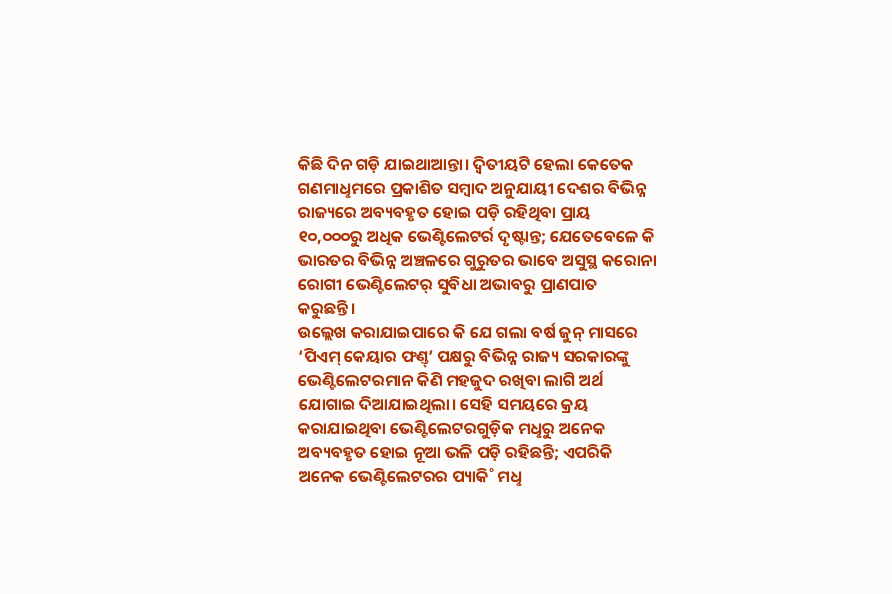କିଛି ଦିନ ଗଡ଼ି ଯାଇଥାଆନ୍ତା। ଦ୍ବିତୀୟଟି ହେଲା କେତେକ ଗଣମାଧୢମରେ ପ୍ରକାଶିତ ସମ୍ବାଦ ଅନୁଯାୟୀ ଦେଶର ବିଭିନ୍ନ ରାଜ୍ୟରେ ଅବ୍ୟବହୃତ ହୋଇ ପଡ଼ି ରହିଥିବା ପ୍ରାୟ ୧୦,୦୦୦ରୁ ଅଧିକ ଭେଣ୍ଟିଲେଟର୍ର ଦୃଷ୍ଟାନ୍ତ; ଯେତେବେଳେ କି ଭାରତର ବିଭିନ୍ନ ଅଞ୍ଚଳରେ ଗୁରୁତର ଭାବେ ଅସୁସ୍ଥ କରୋନା ରୋଗୀ ଭେଣ୍ଟିଲେଟର୍ ସୁବିଧା ଅଭାବରୁ ପ୍ରାଣପାତ କରୁଛନ୍ତି।
ଉଲ୍ଲେଖ କରାଯାଇପାରେ କି ଯେ ଗଲା ବର୍ଷ ଜୁନ୍ ମାସରେ ‘ପିଏମ୍ କେୟାର ଫଣ୍ତ୍’ ପକ୍ଷରୁ ବିଭିନ୍ନ ରାଜ୍ୟ ସରକାରଙ୍କୁ ଭେଣ୍ଟିଲେଟରମାନ କିଣି ମହଜୁଦ ରଖିବା ଲାଗି ଅର୍ଥ ଯୋଗାଇ ଦିଆଯାଇଥିଲା। ସେହି ସମୟରେ କ୍ରୟ କରାଯାଇଥିବା ଭେଣ୍ଟିଲେଟରଗୁଡ଼ିକ ମଧୢରୁ ଅନେକ ଅବ୍ୟବହୃତ ହୋଇ ନୂଆ ଭଳି ପଡ଼ି ରହିଛନ୍ତି; ଏପରିକି ଅନେକ ଭେଣ୍ଟିଲେଟରର ପ୍ୟାକି˚ ମଧୢ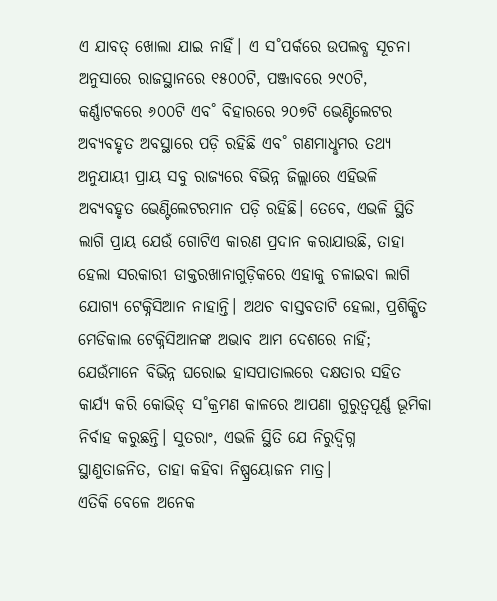ଏ ଯାବତ୍ ଖୋଲା ଯାଇ ନାହିଁ। ଏ ସ˚ପର୍କରେ ଉପଲବ୍ଧ ସୂଚନା ଅନୁସାରେ ରାଜସ୍ଥାନରେ ୧୫୦୦ଟି, ପଞ୍ଜାବରେ ୨୯୦ଟି, କର୍ଣ୍ଣାଟକରେ ୬୦୦ଟି ଏବ˚ ବିହାରରେ ୨୦୭ଟି ଭେଣ୍ଟିଲେଟର ଅବ୍ୟବହୃତ ଅବସ୍ଥାରେ ପଡ଼ି ରହିଛି ଏବ˚ ଗଣମାଧୢମର ତଥ୍ୟ ଅନୁଯାୟୀ ପ୍ରାୟ ସବୁ ରାଜ୍ୟରେ ବିଭିନ୍ନ ଜିଲ୍ଲାରେ ଏହିଭଳି ଅବ୍ୟବହୃତ ଭେଣ୍ଟିଲେଟରମାନ ପଡ଼ି ରହିଛି। ତେବେ, ଏଭଳି ସ୍ଥିତି ଲାଗି ପ୍ରାୟ ଯେଉଁ ଗୋଟିଏ କାରଣ ପ୍ରଦାନ କରାଯାଉଛି, ତାହା ହେଲା ସରକାରୀ ଡାକ୍ତରଖାନାଗୁଡ଼ିକରେ ଏହାକୁ ଚଳାଇବା ଲାଗି ଯୋଗ୍ୟ ଟେକ୍ନିସିଆନ ନାହାନ୍ତି। ଅଥଚ ବାସ୍ତବତାଟି ହେଲା, ପ୍ରଶିକ୍ଷିତ ମେଡିକାଲ ଟେକ୍ନିସିଆନଙ୍କ ଅଭାବ ଆମ ଦେଶରେ ନାହିଁ; ଯେଉଁମାନେ ବିଭିନ୍ନ ଘରୋଇ ହାସପାତାଲରେ ଦକ୍ଷତାର ସହିତ କାର୍ଯ୍ୟ କରି କୋଭିଡ୍ ସ˚କ୍ରମଣ କାଳରେ ଆପଣା ଗୁରୁତ୍ବପୂର୍ଣ୍ଣ ଭୂମିକା ନିର୍ବାହ କରୁଛନ୍ତି। ସୁତରାଂ, ଏଭଳି ସ୍ଥିତି ଯେ ନିରୁଦ୍ବିଗ୍ନ ସ୍ଥାଣୁତାଜନିତ, ତାହା କହିବା ନିଷ୍ପ୍ରୟୋଜନ ମାତ୍ର।
ଏତିକି ବେଳେ ଅନେକ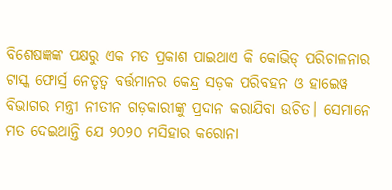ବିଶେଷଜ୍ଞଙ୍କ ପକ୍ଷରୁ ଏକ ମତ ପ୍ରକାଶ ପାଇଥାଏ କି କୋଭିଡ୍ ପରିଚାଳନାର ଟାସ୍କ ଫୋର୍ସ୍ର ନେତୃତ୍ବ ବର୍ତ୍ତମାନର କେନ୍ଦ୍ର ସଡ଼କ ପରିବହନ ଓ ହାଇେୱ ବିଭାଗର ମନ୍ତ୍ରୀ ନୀତୀନ ଗଡ଼କାରୀଙ୍କୁ ପ୍ରଦାନ କରାଯିବା ଉଚିତ। ସେମାନେ ମତ ଦେଇଥାନ୍ତି ଯେ ୨୦୨୦ ମସିହାର କରୋନା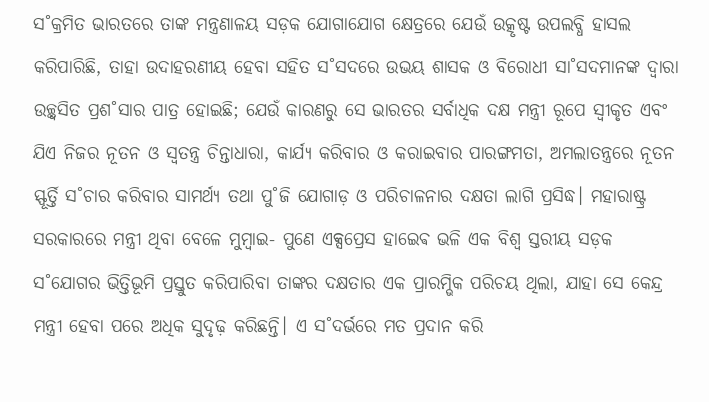ସ˚କ୍ରମିତ ଭାରତରେ ତାଙ୍କ ମନ୍ତ୍ରଣାଳୟ ସଡ଼କ ଯୋଗାଯୋଗ କ୍ଷେତ୍ରରେ ଯେଉଁ ଉତ୍କୃଷ୍ଟ ଉପଲବ୍ଧି ହାସଲ କରିପାରିଛି, ତାହା ଉଦାହରଣୀୟ ହେବା ସହିତ ସ˚ସଦରେ ଉଭୟ ଶାସକ ଓ ବିରୋଧୀ ସା˚ସଦମାନଙ୍କ ଦ୍ବାରା ଉଚ୍ଛ୍ବସିତ ପ୍ରଶ˚ସାର ପାତ୍ର ହୋଇଛି; ଯେଉଁ କାରଣରୁ ସେ ଭାରତର ସର୍ବାଧିକ ଦକ୍ଷ ମନ୍ତ୍ରୀ ରୂପେ ସ୍ବୀକୃତ ଏବଂ ଯିଏ ନିଜର ନୂତନ ଓ ସ୍ବତନ୍ତ୍ର ଚିନ୍ତାଧାରା, କାର୍ଯ୍ୟ କରିବାର ଓ କରାଇବାର ପାରଙ୍ଗମତା, ଅମଲାତନ୍ତ୍ରରେ ନୂତନ ସ୍ଫୂର୍ତ୍ତି ସ˚ଚାର କରିବାର ସାମର୍ଥ୍ୟ ତଥା ପୁ˚ଜି ଯୋଗାଡ଼ ଓ ପରିଚାଳନାର ଦକ୍ଷତା ଲାଗି ପ୍ରସିଦ୍ଧ। ମହାରାଷ୍ଟ୍ର ସରକାରରେ ମନ୍ତ୍ରୀ ଥିବା ବେଳେ ମୁମ୍ବାଇ- ପୁଣେ ଏକ୍ସପ୍ରେସ ହାଇେଵ ଭଳି ଏକ ବିଶ୍ବ ସ୍ତରୀୟ ସଡ଼କ ସ˚ଯୋଗର ଭିତ୍ତିଭୂମି ପ୍ରସ୍ତୁତ କରିପାରିବା ତାଙ୍କର ଦକ୍ଷତାର ଏକ ପ୍ରାରମ୍ଭିକ ପରିଚୟ ଥିଲା, ଯାହା ସେ କେନ୍ଦ୍ର ମନ୍ତ୍ରୀ ହେବା ପରେ ଅଧିକ ସୁଦୃଢ଼ କରିଛନ୍ତି। ଏ ସ˚ଦର୍ଭରେ ମତ ପ୍ରଦାନ କରି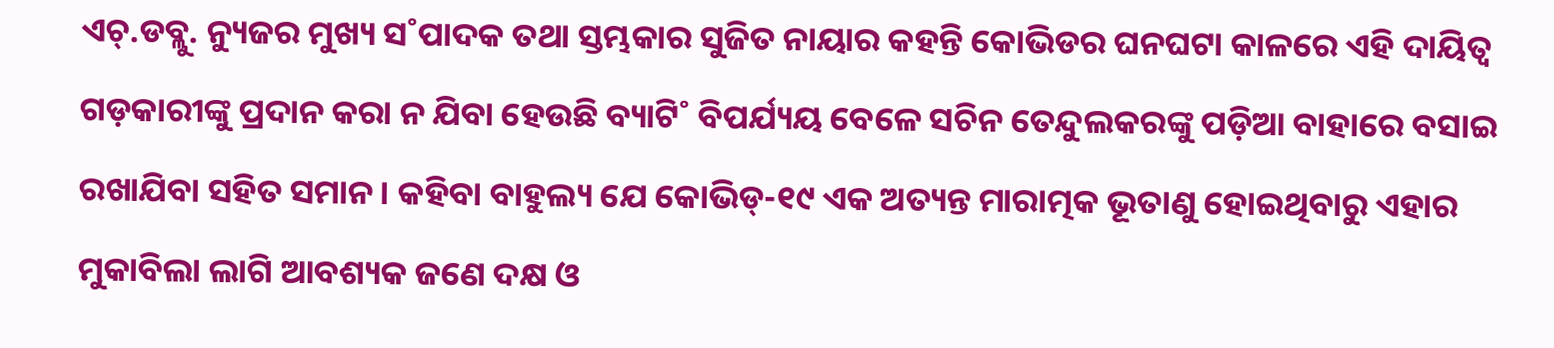ଏଚ୍.ଡବ୍ଲୁ. ନ୍ୟୁଜର ମୁଖ୍ୟ ସ˚ପାଦକ ତଥା ସ୍ତମ୍ଭକାର ସୁଜିତ ନାୟାର କହନ୍ତି କୋଭିଡର ଘନଘଟା କାଳରେ ଏହି ଦାୟିତ୍ବ ଗଡ଼କାରୀଙ୍କୁ ପ୍ରଦାନ କରା ନ ଯିବା ହେଉଛି ବ୍ୟାଟି˚ ବିପର୍ଯ୍ୟୟ ବେଳେ ସଚିନ ତେନ୍ଦୁଲକରଙ୍କୁ ପଡ଼ିଆ ବାହାରେ ବସାଇ ରଖାଯିବା ସହିତ ସମାନ। କହିବା ବାହୁଲ୍ୟ ଯେ କୋଭିଡ୍-୧୯ ଏକ ଅତ୍ୟନ୍ତ ମାରାତ୍ମକ ଭୂତାଣୁ ହୋଇଥିବାରୁ ଏହାର ମୁକାବିଲା ଲାଗି ଆବଶ୍ୟକ ଜଣେ ଦକ୍ଷ ଓ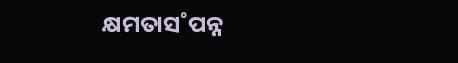କ୍ଷମତାସ˚ପନ୍ନ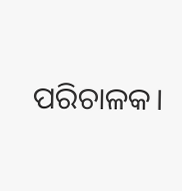ପରିଚାଳକ।